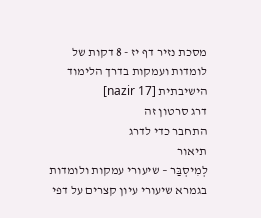מסכת נזיר דף יז - 8 דקות של לומדות ועמקות בדרך הלימוד הישיבתית [nazir 17]
דרג סרטון זה
התחבר כדי לדרג
תיאור
לְמִיסְבַּר – שיעורי עמקות ולומדות בגמרא שיעורי עיון קצרים על דפי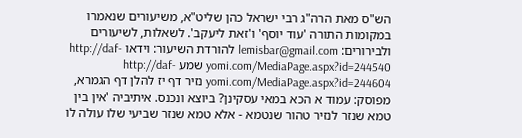הש"ס מאת הרה"ג רבי ישראל כהן שליט"א, משיעורים שנאמרו במקומות התורה 'עוד יוסף' ו'זאת ליעקב'. לשאלות, לשיעורים ולבירורים: lemisbar@gmail.com להורדת השיעור: וידאו http://daf-yomi.com/MediaPage.aspx?id=244540 שמע http://daf-yomi.com/MediaPage.aspx?id=244604 נזיר דף יז להלן דף הגמרא, מפוסק: עמוד א הכא במאי עסקינן? ביוצא ונכנס. איתיביה 'אין בין טמא שנזר לנזיר טהור שנטמא - אלא טמא שנזר שביעי שלו עולה לו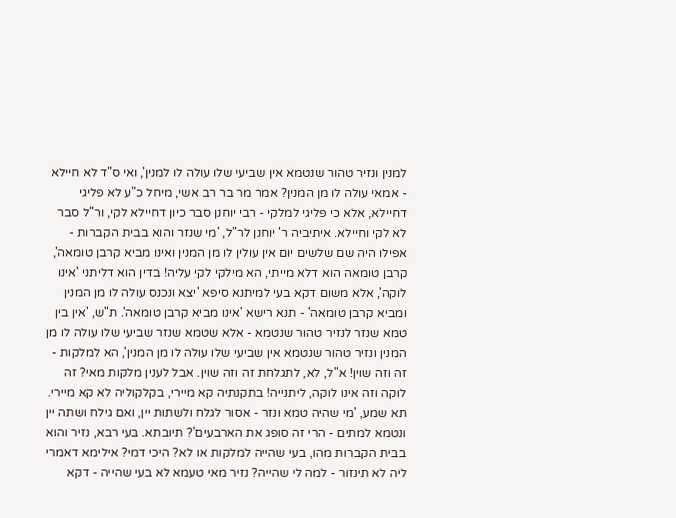למנין ונזיר טהור שנטמא אין שביעי שלו עולה לו למנין', ואי ס"ד לא חיילא - אמאי עולה לו מן המנין? אמר מר בר רב אשי, מיחל כ"ע לא פליגי דחיילא, אלא כי פליגי למלקי - רבי יוחנן סבר כיון דחיילא לקי, ור"ל סבר לא לקי וחיילא. איתיביה ר' יוחנן לר"ל, 'מי שנזר והוא בבית הקברות - אפילו היה שם שלשים יום אין עולין לו מן המנין ואינו מביא קרבן טומאה', קרבן טומאה הוא דלא מייתי, הא מילקי לקי עליה! בדין הוא דליתני 'אינו לוקה', אלא משום דקא בעי למיתנא סיפא 'יצא ונכנס עולה לו מן המנין ומביא קרבן טומאה' - תנא רישא 'אינו מביא קרבן טומאה'. ת"ש, 'אין בין טמא שנזר לנזיר טהור שנטמא - אלא שטמא שנזר שביעי שלו עולה לו מן המנין ונזיר טהור שנטמא אין שביעי שלו עולה לו מן המנין', הא למלקות - זה וזה שוין! א"ל, לא, לתגלחת זה וזה שוין. אבל לענין מלקות מאי? זה לוקה וזה אינו לוקה, ליתנייה! בתקנתיה קא מיירי, בקלקוליה לא קא מיירי. תא שמע, 'מי שהיה טמא ונזר - אסור לגלח ולשתות יין, ואם גילח ושתה יין ונטמא למתים - הרי זה סופג את הארבעים'? תיובתא. בעי רבא, נזיר והוא בבית הקברות מהו, בעי שהייה למלקות או לא? היכי דמי? אילימא דאמרי ליה לא תינזור - למה לי שהייה? נזיר מאי טעמא לא בעי שהייה - דקא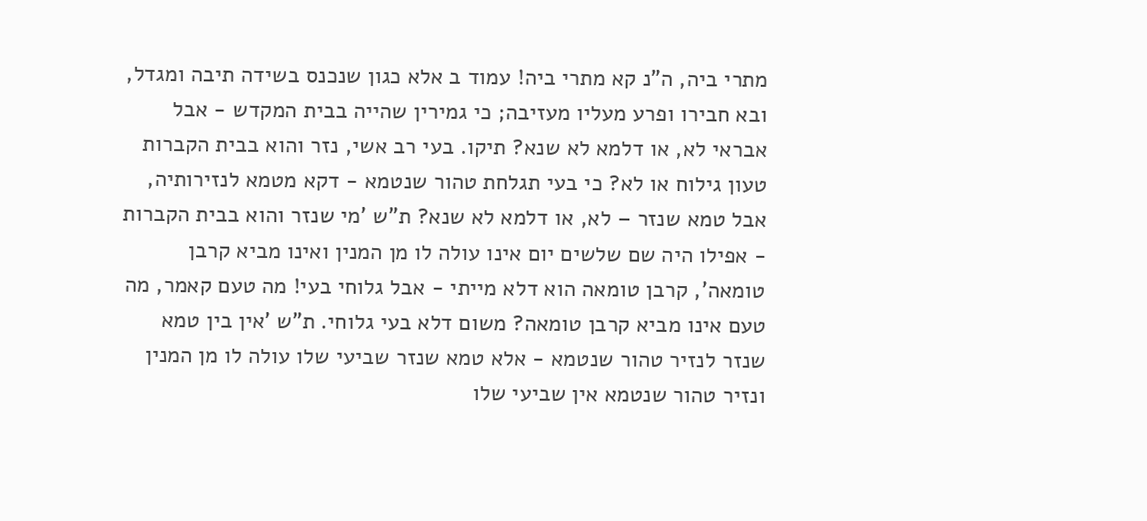מתרי ביה, ה"נ קא מתרי ביה! עמוד ב אלא כגון שנכנס בשידה תיבה ומגדל, ובא חבירו ופרע מעליו מעזיבה; כי גמירין שהייה בבית המקדש - אבל אבראי לא, או דלמא לא שנא? תיקו. בעי רב אשי, נזר והוא בבית הקברות טעון גילוח או לא? כי בעי תגלחת טהור שנטמא - דקא מטמא לנזירותיה, אבל טמא שנזר – לא, או דלמא לא שנא? ת"ש 'מי שנזר והוא בבית הקברות - אפילו היה שם שלשים יום אינו עולה לו מן המנין ואינו מביא קרבן טומאה', קרבן טומאה הוא דלא מייתי - אבל גלוחי בעי! מה טעם קאמר, מה טעם אינו מביא קרבן טומאה? משום דלא בעי גלוחי. ת"ש 'אין בין טמא שנזר לנזיר טהור שנטמא - אלא טמא שנזר שביעי שלו עולה לו מן המנין ונזיר טהור שנטמא אין שביעי שלו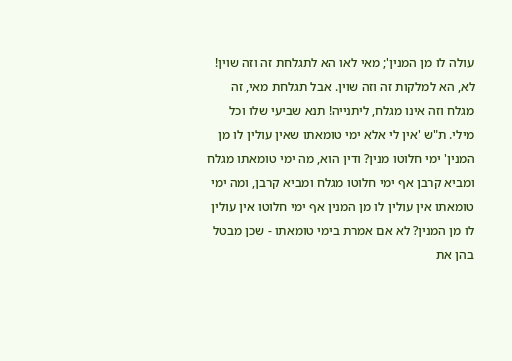עולה לו מן המנין'; מאי לאו הא לתגלחת זה וזה שוין! לא, הא למלקות זה וזה שוין. אבל תגלחת מאי, זה מגלח וזה אינו מגלח, ליתנייה! תנא שביעי שלו וכל מילי. ת"ש 'אין לי אלא ימי טומאתו שאין עולין לו מן המנין' ימי חלוטו מנין? ודין הוא, מה ימי טומאתו מגלח ומביא קרבן אף ימי חלוטו מגלח ומביא קרבן, ומה ימי טומאתו אין עולין לו מן המנין אף ימי חלוטו אין עולין לו מן המנין? לא אם אמרת בימי טומאתו - שכן מבטל בהן את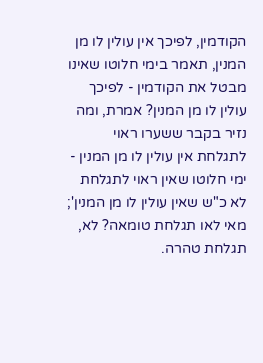הקודמין, לפיכך אין עולין לו מן המנין, תאמר בימי חלוטו שאינו מבטל את הקודמין - לפיכך עולין לו מן המנין? אמרת, ומה נזיר בקבר ששערו ראוי לתגלחת אין עולין לו מן המנין - ימי חלוטו שאין ראוי לתגלחת לא כ"ש שאין עולין לו מן המנין'; מאי לאו תגלחת טומאה? לא, תגלחת טהרה.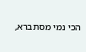הכי נמי מסתברא,